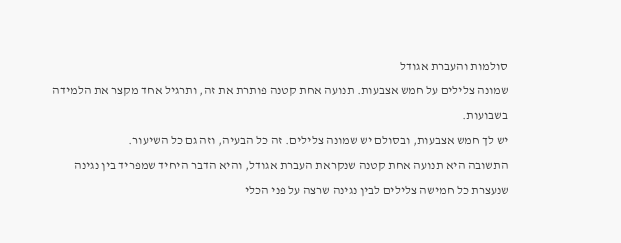סולמות והעברת אגודל
שמונה צלילים על חמש אצבעות. תנועה אחת קטנה פותרת את זה, ותרגיל אחד מקצר את הלמידה בשבועות.
יש לך חמש אצבעות, ובסולם יש שמונה צלילים. זה כל הבעיה, וזה גם כל השיעור.
התשובה היא תנועה אחת קטנה שנקראת העברת אגודל, והיא הדבר היחיד שמפריד בין נגינה שנעצרת כל חמישה צלילים לבין נגינה שרצה על פני הכלי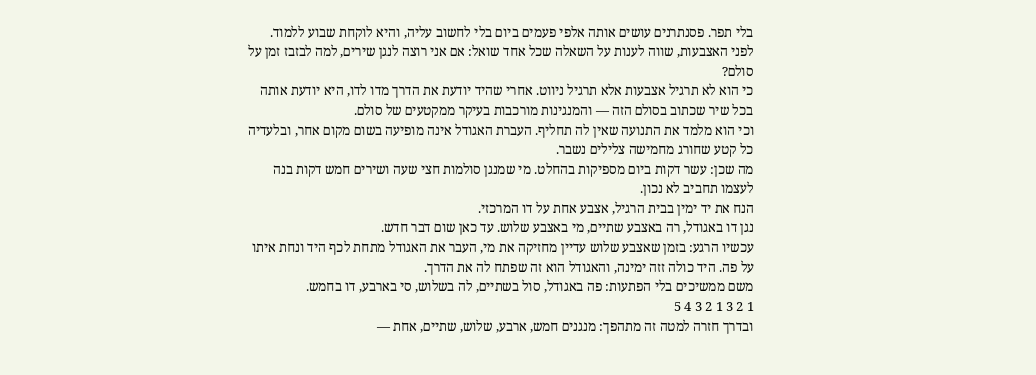בלי תפר. פסנתרנים עושים אותה אלפי פעמים ביום בלי לחשוב עליה, והיא לוקחת שבוע ללמוד.
לפני האצבעות, שווה לענות על השאלה שכל אחד שואל: אם אני רוצה לנגן שירים, למה לבזבז זמן על סולם?
כי הוא לא תרגיל אצבעות אלא תרגיל ניווט. אחרי שהיד יודעת את הדרך מדו לדו, היא יודעת אותה בכל שיר שכתוב בסולם הזה — והמנגינות מורכבות בעיקר ממקטעים של סולם.
וכי הוא מלמד את התנועה שאין לה תחליף. העברת האגודל אינה מופיעה בשום מקום אחר, ובלעדיה כל קטע שחורג מחמישה צלילים נשבר.
מה שכן: עשר דקות ביום מספיקות בהחלט. מי שמנגן סולמות חצי שעה ושירים חמש דקות בנה לעצמו תחביב לא נכון.
הנח את יד ימין בבית הרגיל, אצבע אחת על דו המרכזי.
נגן דו באגודל, רה באצבע שתיים, מי באצבע שלוש. עד כאן שום דבר חדש.
עכשיו הרגע: בזמן שאצבע שלוש עדיין מחזיקה את מי, העבר את האגודל מתחת לכף היד ונחת איתו על פה. היד כולה זזה ימינה, והאגודל הוא זה שפתח לה את הדרך.
משם ממשיכים בלי הפתעות: פה באגודל, סול בשתיים, לה בשלוש, סי בארבע, דו בחמש.
1 2 3 1 2 3 4 5
ובדרך חזרה למטה זה מתהפך: מנגנים חמש, ארבע, שלוש, שתיים, אחת —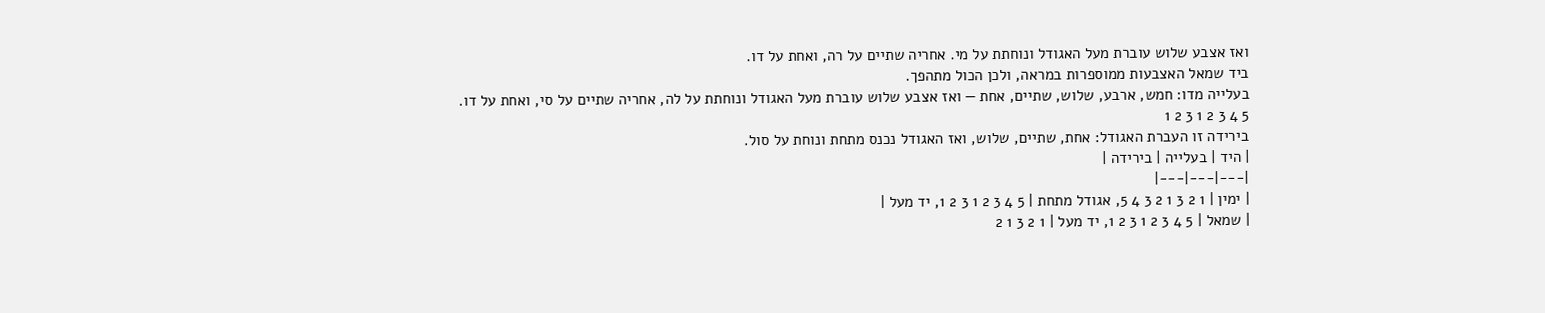ואז אצבע שלוש עוברת מעל האגודל ונוחתת על מי. אחריה שתיים על רה, ואחת על דו.
ביד שמאל האצבעות ממוספרות במראה, ולכן הכול מתהפך.
בעלייה מדו: חמש, ארבע, שלוש, שתיים, אחת — ואז אצבע שלוש עוברת מעל האגודל ונוחתת על לה, אחריה שתיים על סי, ואחת על דו.
5 4 3 2 1 3 2 1
בירידה זו העברת האגודל: אחת, שתיים, שלוש, ואז האגודל נכנס מתחת ונוחת על סול.
| היד | בעלייה | בירידה |
|---|---|---|
| ימין | 1 2 3 1 2 3 4 5, אגודל מתחת | 5 4 3 2 1 3 2 1, יד מעל |
| שמאל | 5 4 3 2 1 3 2 1, יד מעל | 1 2 3 1 2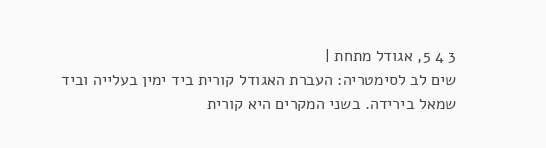3 4 5, אגודל מתחת |
שים לב לסימטריה: העברת האגודל קורית ביד ימין בעלייה וביד שמאל בירידה. בשני המקרים היא קורית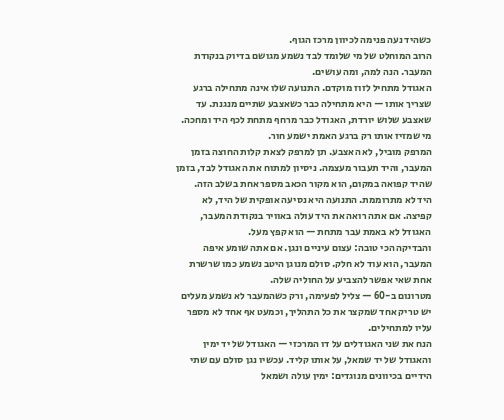כשהיד נעה פנימה לכיוון מרכז הגוף.
הרוב המוחלט של מי שלומד לבד נשמע מגושם בדיוק בנקודת המעבר. הנה למה, ומה עושים.
האגודל מתחיל לזוז מוקדם. התנועה שלו אינה מתחילה ברגע שצריך אותו — היא מתחילה כבר כשאצבע שתיים מנגנת. עד שאצבע שלוש יורדת, האגודל כבר מרחף מתחת לכף היד ומחכה. מי שמזיז אותו רק ברגע האמת ישמע חור.
המרפק מוביל, לא האצבע. תן למרפק לצאת קלות החוצה בזמן המעבר, והיד תעבור מעצמה. ניסיון למתוח את האגודל לבד, בזמן שהיד קפואה במקום, הוא מקור הכאב מספר אחת בשלב הזה.
היד לא מתרוממת. התנועה היא נסיעה אופקית של היד, לא קפיצה. אם אתה רואה את היד עולה באוויר בנקודת המעבר, האגודל לא באמת עבר מתחת — הוא קפץ מעל.
והבדיקה הכי טובה: עצום עיניים ונגן. אם אתה שומע איפה המעבר, הוא עוד לא חלק. סולם מנוגן היטב נשמע כמו שרשרת אחת שאי אפשר להצביע על החוליה שלה.
מטרונום ב-60 — צליל לפעימה, ורק כשהמעבר לא נשמע מעלים
יש טריק אחד שמקצר את כל התהליך, וכמעט אף אחד לא מספר עליו למתחילים.
הנח את שני האגודלים על דו המרכזי — האגודל של יד ימין והאגודל של יד שמאל, על אותו קליד. עכשיו נגן סולם עם שתי הידיים בכיוונים מנוגדים: ימין עולה ושמאל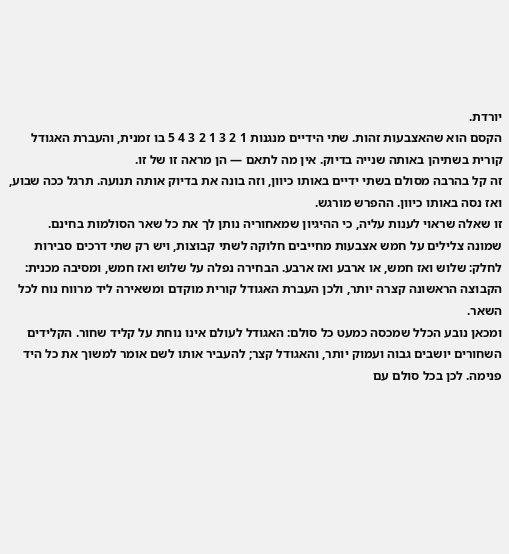יורדת.
הקסם הוא שהאצבעות זהות. שתי הידיים מנגנות 1 2 3 1 2 3 4 5 בו זמנית, והעברת האגודל קורית בשתיהן באותה שנייה בדיוק. אין מה לתאם — הן מראה זו של זו.
זה קל בהרבה מסולם בשתי ידיים באותו כיוון, וזה בונה את בדיוק אותה תנועה. תרגל ככה שבוע, ואז נסה באותו כיוון. ההפרש מורגש.
זו שאלה שראוי לענות עליה, כי ההיגיון שמאחוריה נותן לך את כל שאר הסולמות בחינם.
שמונה צלילים על חמש אצבעות מחייבים חלוקה לשתי קבוצות, ויש רק שתי דרכים סבירות לחלק: שלוש ואז חמש, או ארבע ואז ארבע. הבחירה נפלה על שלוש ואז חמש, ומסיבה מכנית: הקבוצה הראשונה קצרה יותר, ולכן העברת האגודל קורית מוקדם ומשאירה ליד מרווח נוח לכל השאר.
ומכאן נובע הכלל שמכסה כמעט כל סולם: האגודל לעולם אינו נוחת על קליד שחור. הקלידים השחורים יושבים גבוה ועמוק יותר, והאגודל קצר; להעביר אותו לשם אומר למשוך את כל היד פנימה. לכן בכל סולם עם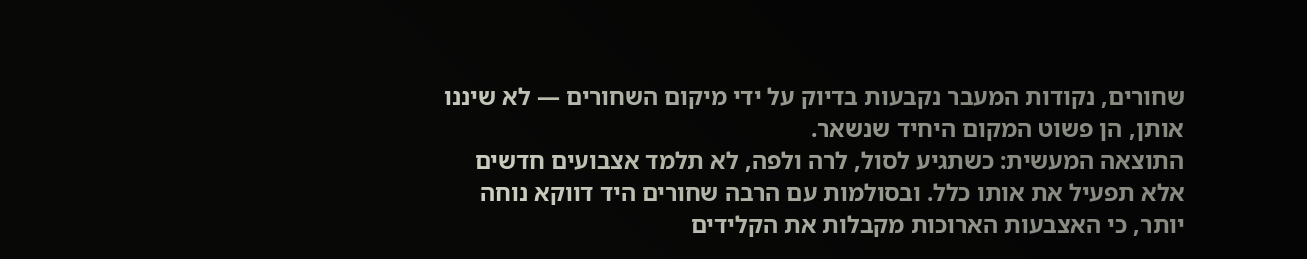שחורים, נקודות המעבר נקבעות בדיוק על ידי מיקום השחורים — לא שיננו אותן, הן פשוט המקום היחיד שנשאר.
התוצאה המעשית: כשתגיע לסול, לרה ולפה, לא תלמד אצבועים חדשים אלא תפעיל את אותו כלל. ובסולמות עם הרבה שחורים היד דווקא נוחה יותר, כי האצבעות הארוכות מקבלות את הקלידים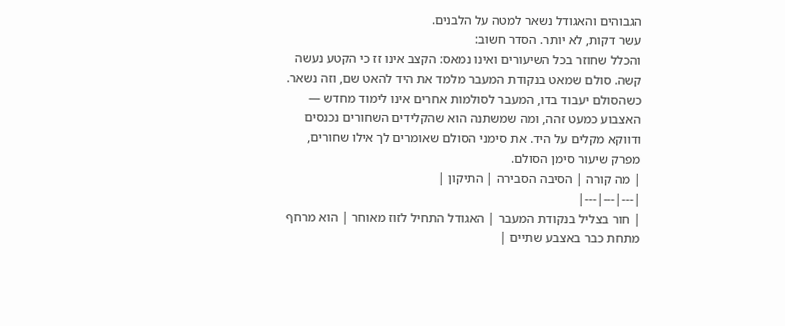הגבוהים והאגודל נשאר למטה על הלבנים.
עשר דקות, לא יותר. הסדר חשוב:
והכלל שחוזר בכל השיעורים ואינו נמאס: הקצב אינו זז כי הקטע נעשה קשה. סולם שמאט בנקודת המעבר מלמד את היד להאט שם, וזה נשאר.
כשהסולם יעבוד בדו, המעבר לסולמות אחרים אינו לימוד מחדש — האצבוע כמעט זהה, ומה שמשתנה הוא שהקלידים השחורים נכנסים ודווקא מקלים על היד. את סימני הסולם שאומרים לך אילו שחורים, מפרק שיעור סימן הסולם.
| מה קורה | הסיבה הסבירה | התיקון |
|---|---|---|
| חור בצליל בנקודת המעבר | האגודל התחיל לזוז מאוחר | הוא מרחף מתחת כבר באצבע שתיים |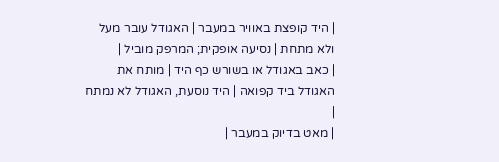| היד קופצת באוויר במעבר | האגודל עובר מעל ולא מתחת | נסיעה אופקית; המרפק מוביל |
| כאב באגודל או בשורש כף היד | מותח את האגודל ביד קפואה | היד נוסעת, האגודל לא נמתח |
| מאט בדיוק במעבר |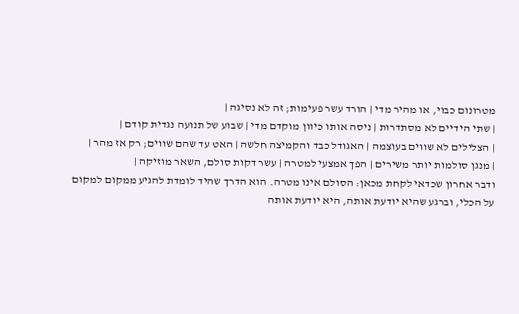מטרונום כבוי, או מהיר מדי | הורד עשר פעימות; זה לא נסיגה |
| שתי הידיים לא מסתדרות | ניסה אותו כיוון מוקדם מדי | שבוע של תנועה נגדית קודם |
| הצלילים לא שווים בעוצמה | האגודל כבד והקמיצה חלשה | האט עד שהם שווים; רק אז מהר |
| מנגן סולמות יותר משירים | הפך אמצעי למטרה | עשר דקות סולם, השאר מוזיקה |
ודבר אחרון שכדאי לקחת מכאן: הסולם אינו מטרה. הוא הדרך שהיד לומדת להגיע ממקום למקום על הכלי, וברגע שהיא יודעת אותה, היא יודעת אותה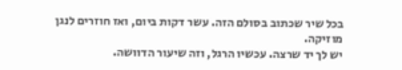בכל שיר שכתוב בסולם הזה. עשר דקות ביום, ואז חוזרים לנגן מוזיקה.
יש לך יד שרצה. עכשיו הרגל, וזה שיעור הדוושה.